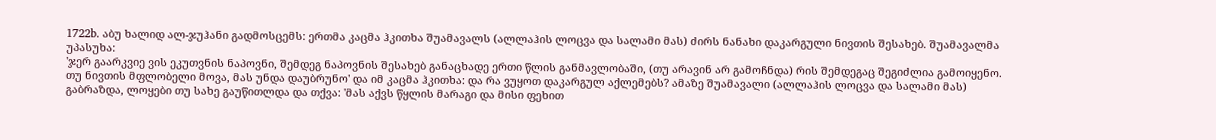1722b. აბუ ხალიდ ალ-ჯუჰანი გადმოსცემს: ერთმა კაცმა ჰკითხა შუამავალს (ალლაჰის ლოცვა და სალამი მას) ძირს ნანახი დაკარგული ნივთის შესახებ. შუამავალმა უპასუხა:
'ჯერ გაარკვიე ვის ეკუთვნის ნაპოვნი, შემდეგ ნაპოვნის შესახებ განაცხადე ერთი წლის განმავლობაში, (თუ არავინ არ გამოჩნდა) რის შემდეგაც შეგიძლია გამოიყენო. თუ ნივთის მფლობელი მოვა, მას უნდა დაუბრუნო' და იმ კაცმა ჰკითხა: და რა ვუყოთ დაკარგულ აქლემებს? ამაზე შუამავალი (ალლაჰის ლოცვა და სალამი მას) გაბრაზდა, ლოყები თუ სახე გაუწითლდა და თქვა: 'მას აქვს წყლის მარაგი და მისი ფეხით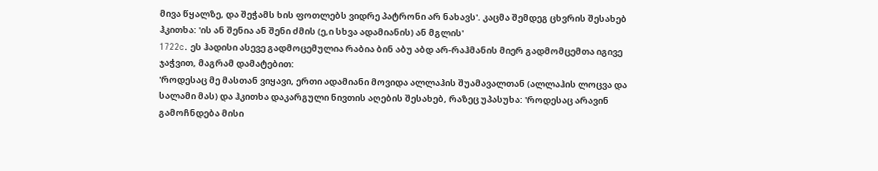მივა წყალზე, და შეჭამს ხის ფოთლებს ვიდრე პატრონი არ ნახავს'. კაცმა შემდეგ ცხვრის შესახებ ჰკითხა: 'ის ან შენია ან შენი ძმის (ე,ი სხვა ადამიანის) ან მგლის'
1722c. ეს ჰადისი ასევე გადმოცემულია რაბია ბინ აბუ აბდ არ-რაჰმანის მიერ გადმომცემთა იგივე ჯაჭვით, მაგრამ დამატებით:
'როდესაც მე მასთან ვიყავი, ერთი ადამიანი მოვიდა ალლაჰის შუამავალთან (ალლაჰის ლოცვა და სალამი მას) და ჰკითხა დაკარგული ნივთის აღების შესახებ, რაზეც უპასუხა: 'როდესაც არავინ გამოჩნდება მისი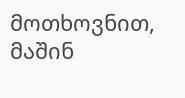მოთხოვნით, მაშინ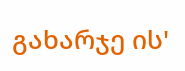გახარჯე ის'